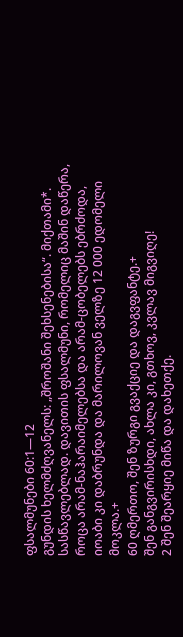ფსალმუნები 60:1—12
გუნდის ხელმძღვანელს: „შროშანი შეხსენებისა“. მიქთამი*. სასწავლებლად. დავითის ფსალმუნი, რომელიც მაშინ დაწერა, როცა არამ-ნაჰარაიმელებსა და არამ-ცობელებს ებრძოდა, იოაბი კი დაბრუნდა და მარილოვან ველზე 12 000 ედომელი მოკლა.+
60 ღმერთო, შენ ზურგი გვაქციე და დაგვფანტე.+
შენ განგვირისხდი, ახლა კი, გთხოვ, კვლავ მიგვიღე!
2 შენ შეარყიე მიწა და დახეთქე.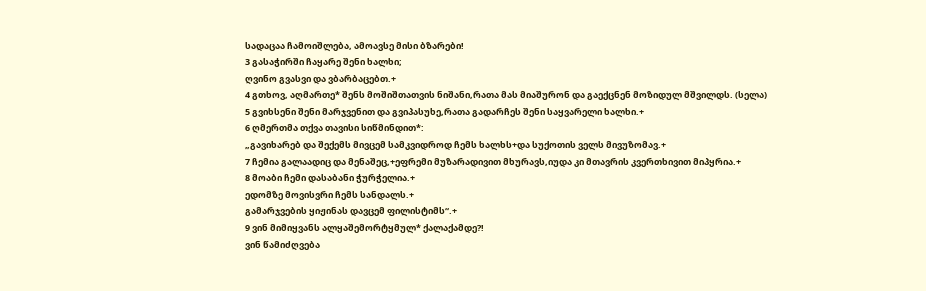სადაცაა ჩამოიშლება, ამოავსე მისი ბზარები!
3 გასაჭირში ჩაყარე შენი ხალხი;
ღვინო გვასვი და ვბარბაცებთ.+
4 გთხოვ, აღმართე* შენს მოშიშთათვის ნიშანი,რათა მას მიაშურონ და გაექცნენ მოზიდულ მშვილდს. (სელა)
5 გვიხსენი შენი მარჯვენით და გვიპასუხე,რათა გადარჩეს შენი საყვარელი ხალხი.+
6 ღმერთმა თქვა თავისი სიწმინდით*:
„გავიხარებ და შექემს მივცემ სამკვიდროდ ჩემს ხალხს+და სუქოთის ველს მივუზომავ.+
7 ჩემია გალაადიც და მენაშეც,+ეფრემი მუზარადივით მხურავს,იუდა კი მთავრის კვერთხივით მიპყრია.+
8 მოაბი ჩემი დასაბანი ჭურჭელია.+
ედომზე მოვისვრი ჩემს სანდალს.+
გამარჯვების ყიჟინას დავცემ ფილისტიმს“.+
9 ვინ მიმიყვანს ალყაშემორტყმულ* ქალაქამდე?!
ვინ წამიძღვება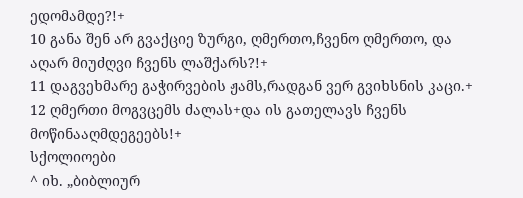ედომამდე?!+
10 განა შენ არ გვაქციე ზურგი, ღმერთო,ჩვენო ღმერთო, და აღარ მიუძღვი ჩვენს ლაშქარს?!+
11 დაგვეხმარე გაჭირვების ჟამს,რადგან ვერ გვიხსნის კაცი.+
12 ღმერთი მოგვცემს ძალას+და ის გათელავს ჩვენს მოწინააღმდეგეებს!+
სქოლიოები
^ იხ. „ბიბლიურ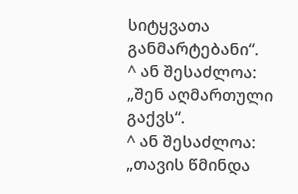სიტყვათა განმარტებანი“.
^ ან შესაძლოა: „შენ აღმართული გაქვს“.
^ ან შესაძლოა: „თავის წმინდა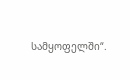სამყოფელში“.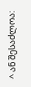^ ან შესაძლოა: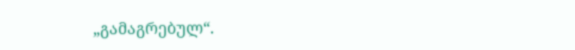„გამაგრებულ“.